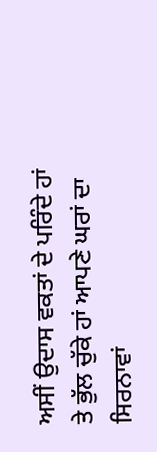ਅਸੀਂ ਉਦਾਸ ਵਕਤਾਂ ਦੇ ਪਰਿੰਦੇ ਹਾਂ
ਤੇ ਭੁੱਲ ਚੁੱਕੇ ਹਾਂ ਆਪਣੇ ਘਰਾਂ ਦਾ ਸਿਰਨਾਵਾਂ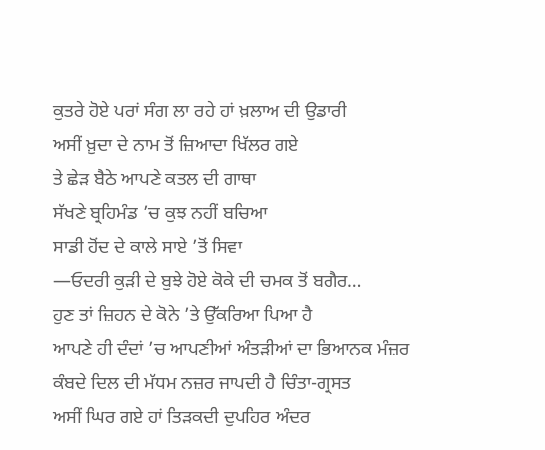ਕੁਤਰੇ ਹੋਏ ਪਰਾਂ ਸੰਗ ਲਾ ਰਹੇ ਹਾਂ ਖ਼ਲਾਅ ਦੀ ਉਡਾਰੀ
ਅਸੀਂ ਖ਼ੁਦਾ ਦੇ ਨਾਮ ਤੋਂ ਜ਼ਿਆਦਾ ਖਿੱਲਰ ਗਏ
ਤੇ ਛੇੜ ਬੈਠੇ ਆਪਣੇ ਕਤਲ ਦੀ ਗਾਥਾ
ਸੱਖਣੇ ਬ੍ਰਹਿਮੰਡ ’ਚ ਕੁਝ ਨਹੀਂ ਬਚਿਆ
ਸਾਡੀ ਹੋਂਦ ਦੇ ਕਾਲੇ ਸਾਏ ’ਤੋਂ ਸਿਵਾ
—ਓਦਰੀ ਕੁੜੀ ਦੇ ਬੁਝੇ ਹੋਏ ਕੋਕੇ ਦੀ ਚਮਕ ਤੋਂ ਬਗੈਰ…
ਹੁਣ ਤਾਂ ਜ਼ਿਹਨ ਦੇ ਕੋਨੇ ’ਤੇ ਉੱਕਰਿਆ ਪਿਆ ਹੈ
ਆਪਣੇ ਹੀ ਦੰਦਾਂ ’ਚ ਆਪਣੀਆਂ ਅੰਤੜੀਆਂ ਦਾ ਭਿਆਨਕ ਮੰਜ਼ਰ
ਕੰਬਦੇ ਦਿਲ ਦੀ ਮੱਧਮ ਨਜ਼ਰ ਜਾਪਦੀ ਹੈ ਚਿੰਤਾ-ਗ੍ਰਸਤ
ਅਸੀਂ ਘਿਰ ਗਏ ਹਾਂ ਤਿੜਕਦੀ ਦੁਪਹਿਰ ਅੰਦਰ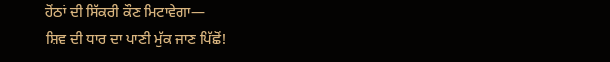ਹੋਂਠਾਂ ਦੀ ਸਿੱਕਰੀ ਕੌਣ ਮਿਟਾਵੇਗਾ—
ਸ਼ਿਵ ਦੀ ਧਾਰ ਦਾ ਪਾਣੀ ਮੁੱਕ ਜਾਣ ਪਿੱਛੋਂ!